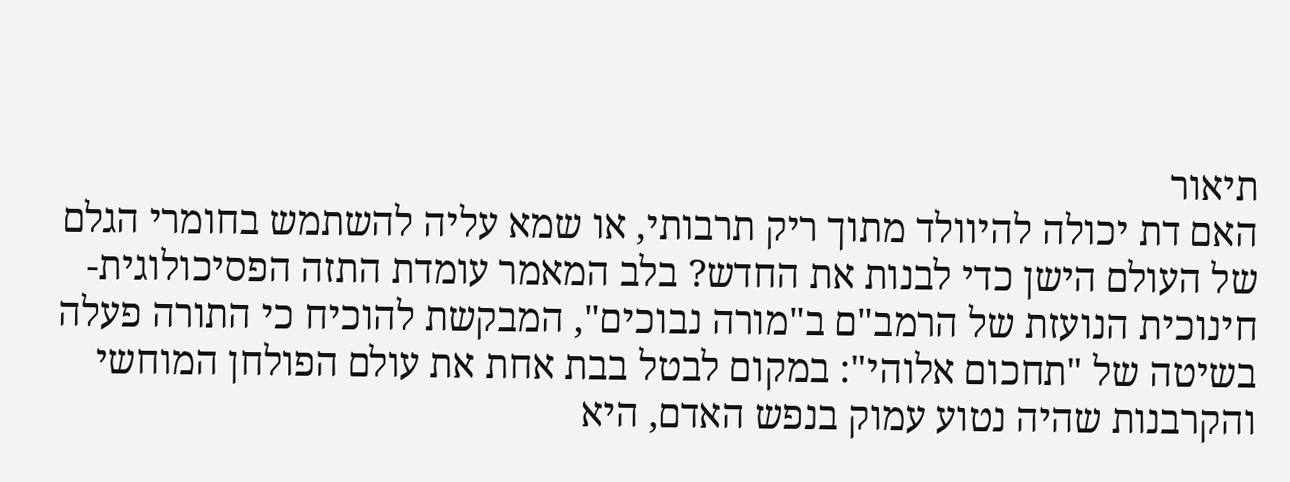תיאור
האם דת יכולה להיוולד מתוך ריק תרבותי, או שמא עליה להשתמש בחומרי הגלם של העולם הישן כדי לבנות את החדש? בלב המאמר עומדת התזה הפסיכולוגית-חינוכית הנועזת של הרמב"ם ב"מורה נבוכים", המבקשת להוכיח כי התורה פעלה בשיטה של "תחכום אלוהי": במקום לבטל בבת אחת את עולם הפולחן המוחשי והקרבנות שהיה נטוע עמוק בנפש האדם, היא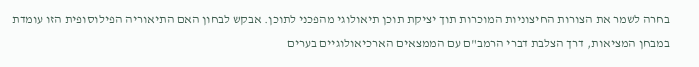בחרה לשמר את הצורות החיצוניות המוכרות תוך יציקת תוכן תיאולוגי מהפכני לתוכן. אבקש לבחון האם התיאוריה הפילוסופית הזו עומדת במבחן המציאות, דרך הצלבת דברי הרמב"ם עם הממצאים הארכיאולוגיים בערים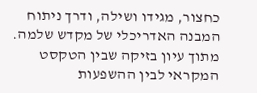כחצור, מגידו ושילה, ודרך ניתוח המבנה האדריכלי של מקדש שלמה. מתוך עיון בזיקה שבין הטקסט המקראי לבין ההשפעות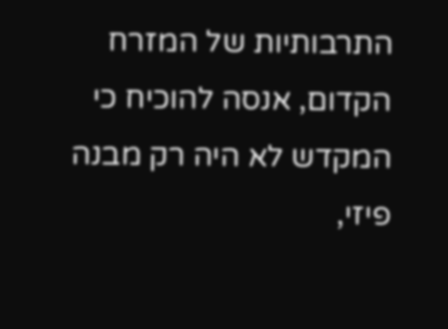התרבותיות של המזרח הקדום, אנסה להוכיח כי המקדש לא היה רק מבנה פיזי,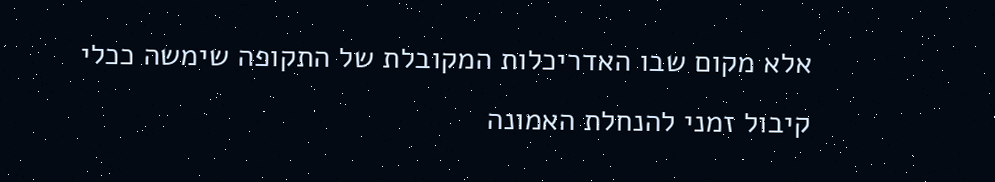אלא מקום שבו האדריכלות המקובלת של התקופה שימשה ככלי קיבול זמני להנחלת האמונה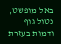באל מופשט, נטול גוף ודמות בעזרת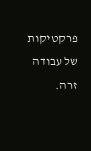פרקטיקות של עבודה זרה.